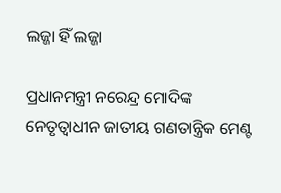ଲଜ୍ଜା ହିଁ ଲଜ୍ଜା

ପ୍ରଧାନମନ୍ତ୍ରୀ ନରେନ୍ଦ୍ର ମୋଦିଙ୍କ ନେତୃତ୍ୱାଧୀନ ଜାତୀୟ ଗଣତାନ୍ତ୍ରିକ ମେଣ୍ଟ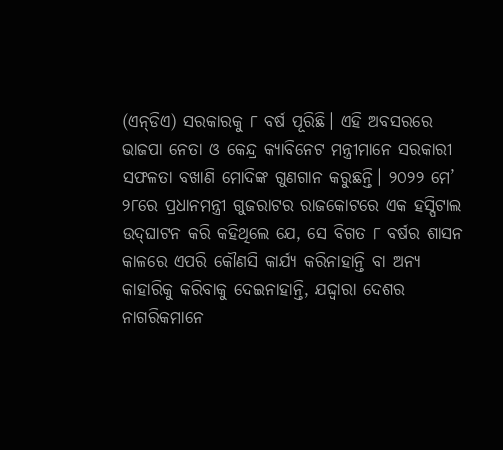(ଏନ୍‌ଡିଏ) ସରକାରକୁ ୮ ବର୍ଷ ପୂରିଛି। ଏହି ଅବସରରେ ଭାଜପା ନେତା ଓ କେନ୍ଦ୍ର କ୍ୟାବିନେଟ ମନ୍ତ୍ରୀମାନେ ସରକାରୀ ସଫଳତା ବଖାଣି ମୋଦିଙ୍କ ଗୁଣଗାନ କରୁଛନ୍ତି। ୨୦୨୨ ମେ’ ୨୮ରେ ପ୍ରଧାନମନ୍ତ୍ରୀ ଗୁଜରାଟର ରାଜକୋଟରେ ଏକ ହସ୍ପିଟାଲ ଉଦ୍‌ଘାଟନ କରି କହିଥିଲେ ଯେ, ସେ ବିଗତ ୮ ବର୍ଷର ଶାସନ କାଳରେ ଏପରି କୌଣସି କାର୍ଯ୍ୟ କରିନାହାନ୍ତି ବା ଅନ୍ୟ କାହାରିକୁ କରିବାକୁ ଦେଇନାହାନ୍ତି, ଯଦ୍ଦ୍ବାରା ଦେଶର ନାଗରିକମାନେ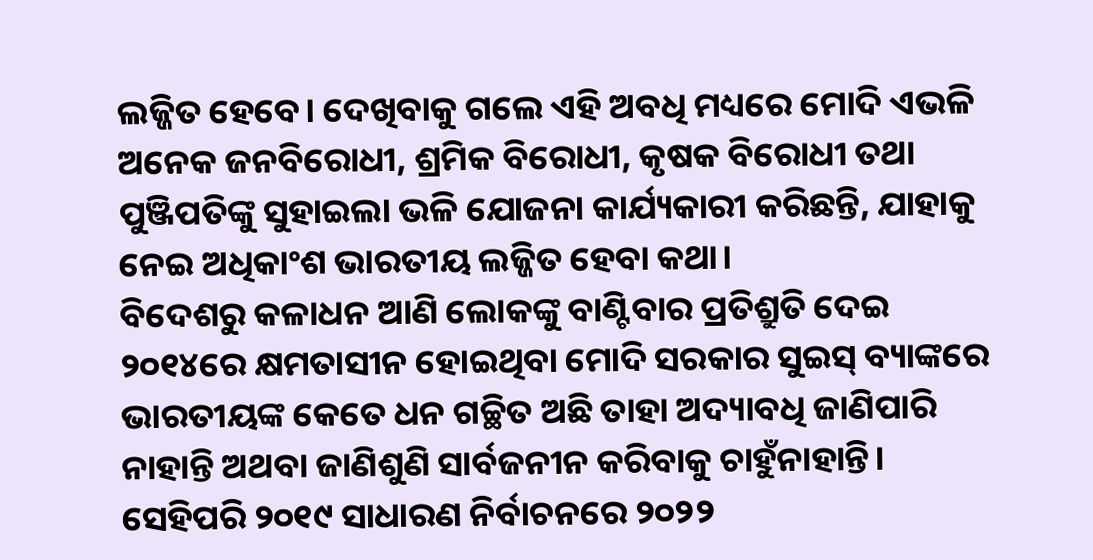ଲଜ୍ଜିତ ହେବେ। ଦେଖିବାକୁ ଗଲେ ଏହି ଅବଧି ମଧ୍ୟରେ ମୋଦି ଏଭଳି ଅନେକ ଜନବିରୋଧୀ, ଶ୍ରମିକ ବିରୋଧୀ, କୃଷକ ବିରୋଧୀ ତଥା ପୁଞ୍ଜିପତିଙ୍କୁ ସୁହାଇଲା ଭଳି ଯୋଜନା କାର୍ଯ୍ୟକାରୀ କରିଛନ୍ତି, ଯାହାକୁ ନେଇ ଅଧିକାଂଶ ଭାରତୀୟ ଲଜ୍ଜିତ ହେବା କଥା।
ବିଦେଶରୁ କଳାଧନ ଆଣି ଲୋକଙ୍କୁ ବାଣ୍ଟିବାର ପ୍ରତିଶ୍ରୁତି ଦେଇ ୨୦୧୪ରେ କ୍ଷମତାସୀନ ହୋଇଥିବା ମୋଦି ସରକାର ସୁଇସ୍‌ ବ୍ୟାଙ୍କରେ ଭାରତୀୟଙ୍କ କେତେ ଧନ ଗଚ୍ଛିତ ଅଛି ତାହା ଅଦ୍ୟାବଧି ଜାଣିପାରି ନାହାନ୍ତି ଅଥବା ଜାଣିଶୁଣି ସାର୍ବଜନୀନ କରିବାକୁ ଚାହୁଁନାହାନ୍ତି। ସେହିପରି ୨୦୧୯ ସାଧାରଣ ନିର୍ବାଚନରେ ୨୦୨୨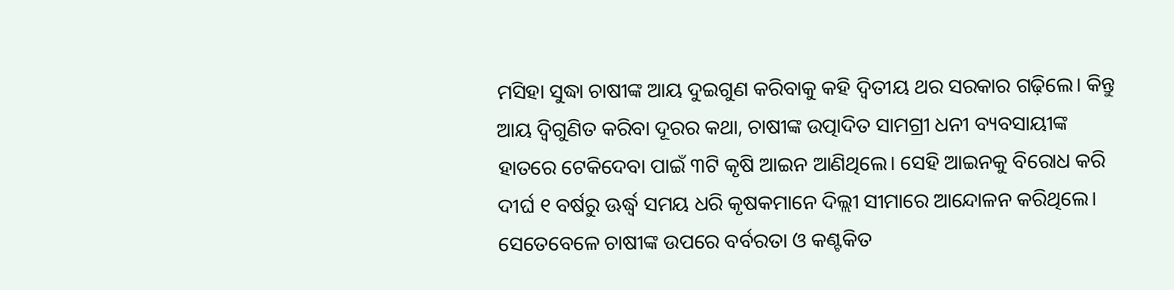ମସିହା ସୁଦ୍ଧା ଚାଷୀଙ୍କ ଆୟ ଦୁଇଗୁଣ କରିବାକୁ କହି ଦ୍ୱିତୀୟ ଥର ସରକାର ଗଢ଼ିଲେ। କିନ୍ତୁ ଆୟ ଦ୍ୱିଗୁଣିତ କରିବା ଦୂରର କଥା, ଚାଷୀଙ୍କ ଉତ୍ପାଦିତ ସାମଗ୍ରୀ ଧନୀ ବ୍ୟବସାୟୀଙ୍କ ହାତରେ ଟେକିଦେବା ପାଇଁ ୩ଟି କୃଷି ଆଇନ ଆଣିଥିଲେ। ସେହି ଆଇନକୁ ବିରୋଧ କରି ଦୀର୍ଘ ୧ ବର୍ଷରୁ ଊର୍ଦ୍ଧ୍ୱ ସମୟ ଧରି କୃଷକମାନେ ଦିଲ୍ଲୀ ସୀମାରେ ଆନ୍ଦୋଳନ କରିଥିଲେ। ସେତେବେଳେ ଚାଷୀଙ୍କ ଉପରେ ବର୍ବରତା ଓ କଣ୍ଟକିତ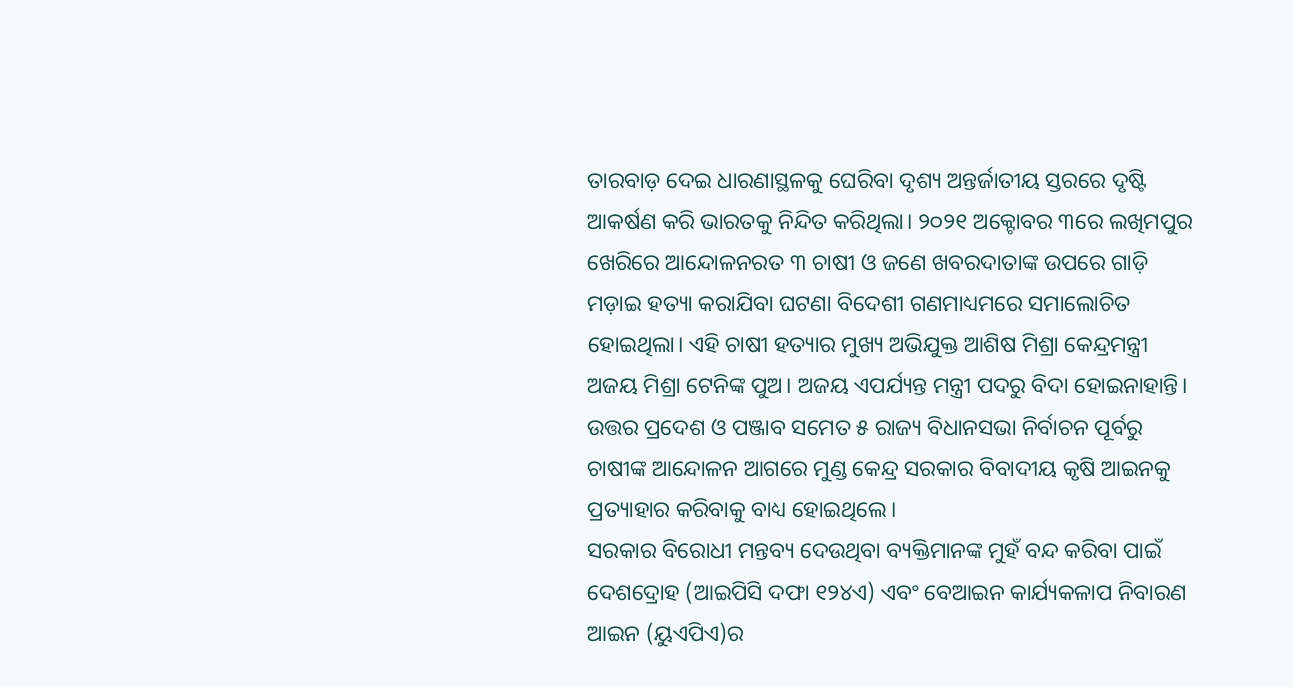ତାରବାଡ଼ ଦେଇ ଧାରଣାସ୍ଥଳକୁ ଘେରିବା ଦୃଶ୍ୟ ଅନ୍ତର୍ଜାତୀୟ ସ୍ତରରେ ଦୃଷ୍ଟି ଆକର୍ଷଣ କରି ଭାରତକୁ ନିନ୍ଦିତ କରିଥିଲା। ୨୦୨୧ ଅକ୍ଟୋବର ୩ରେ ଲଖିମପୁର ଖେରିରେ ଆନ୍ଦୋଳନରତ ୩ ଚାଷୀ ଓ ଜଣେ ଖବରଦାତାଙ୍କ ଉପରେ ଗାଡ଼ି ମଡ଼ାଇ ହତ୍ୟା କରାଯିବା ଘଟଣା ବିଦେଶୀ ଗଣମାଧ୍ୟମରେ ସମାଲୋଚିତ ହୋଇଥିଲା। ଏହି ଚାଷୀ ହତ୍ୟାର ମୁଖ୍ୟ ଅଭିଯୁକ୍ତ ଆଶିଷ ମିଶ୍ରା କେନ୍ଦ୍ରମନ୍ତ୍ରୀ ଅଜୟ ମିଶ୍ରା ଟେନିଙ୍କ ପୁଅ। ଅଜୟ ଏପର୍ଯ୍ୟନ୍ତ ମନ୍ତ୍ରୀ ପଦରୁ ବିଦା ହୋଇନାହାନ୍ତି। ଉତ୍ତର ପ୍ରଦେଶ ଓ ପଞ୍ଜାବ ସମେତ ୫ ରାଜ୍ୟ ବିଧାନସଭା ନିର୍ବାଚନ ପୂର୍ବରୁ ଚାଷୀଙ୍କ ଆନ୍ଦୋଳନ ଆଗରେ ମୁଣ୍ଡ କେନ୍ଦ୍ର ସରକାର ବିବାଦୀୟ କୃଷି ଆଇନକୁ ପ୍ରତ୍ୟାହାର କରିବାକୁ ବାଧ୍ୟ ହୋଇଥିଲେ।
ସରକାର ବିରୋଧୀ ମନ୍ତବ୍ୟ ଦେଉଥିବା ବ୍ୟକ୍ତିମାନଙ୍କ ମୁହଁ ବନ୍ଦ କରିବା ପାଇଁ ଦେଶଦ୍ରୋହ (ଆଇପିସି ଦଫା ୧୨୪ଏ) ଏବଂ ବେଆଇନ କାର୍ଯ୍ୟକଳାପ ନିବାରଣ ଆଇନ (ୟୁଏପିଏ)ର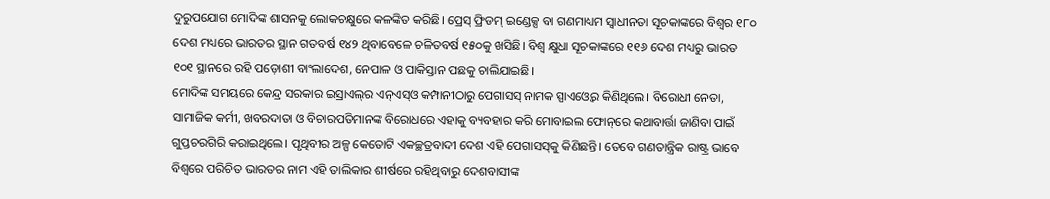ଦୁରୁପଯୋଗ ମୋଦିଙ୍କ ଶାସନକୁ ଲୋକଚକ୍ଷୁରେ କଳଙ୍କିତ କରିଛି। ପ୍ରେସ୍‌ ଫ୍ରିଡମ୍‌ ଇଣ୍ଡେକ୍ସ ବା ଗଣମାଧ୍ୟମ ସ୍ବାଧୀନତା ସୂଚକାଙ୍କରେ ବିଶ୍ୱର ୧୮୦ ଦେଶ ମଧ୍ୟରେ ଭାରତର ସ୍ଥାନ ଗତବର୍ଷ ୧୪୨ ଥିବାବେଳେ ଚଳିତବର୍ଷ ୧୫୦କୁ ଖସିଛି। ବିଶ୍ୱ କ୍ଷୁଧା ସୂଚକାଙ୍କରେ ୧୧୬ ଦେଶ ମଧ୍ୟରୁ ଭାରତ ୧୦୧ ସ୍ଥାନରେ ରହି ପଡ଼ୋଶୀ ବାଂଲାଦେଶ, ନେପାଳ ଓ ପାକିସ୍ତାନ ପଛକୁ ଚାଲିଯାଇଛି।
ମୋଦିଙ୍କ ସମୟରେ କେନ୍ଦ୍ର ସରକାର ଇସ୍ରାଏଲ୍‌ର ଏନ୍‌ଏସ୍‌ଓ କମ୍ପାନୀଠାରୁ ପେଗାସସ୍‌ ନାମକ ସ୍ପାଏଓ୍ବେର କିଣିଥିଲେ। ବିରୋଧୀ ନେତା, ସାମାଜିକ କର୍ମୀ, ଖବରଦାତା ଓ ବିଚାରପତିମାନଙ୍କ ବିରୋଧରେ ଏହାକୁ ବ୍ୟବହାର କରି ମୋବାଇଲ ଫୋନ୍‌ରେ କଥାବାର୍ତ୍ତା ଜାଣିବା ପାଇଁ ଗୁପ୍ତଚରଗିରି କରାଇଥିଲେ। ପୃଥିବୀର ଅଳ୍ପ କେତୋଟି ଏକଚ୍ଛତ୍ରବାଦୀ ଦେଶ ଏହି ପେଗାସସ୍‌କୁ କିଣିଛନ୍ତି। ତେବେ ଗଣତାନ୍ତ୍ରିକ ରାଷ୍ଟ୍ର ଭାବେ ବିଶ୍ୱରେ ପରିଚିତ ଭାରତର ନାମ ଏହି ତାଲିକାର ଶୀର୍ଷରେ ରହିଥିବାରୁ ଦେଶବାସୀଙ୍କ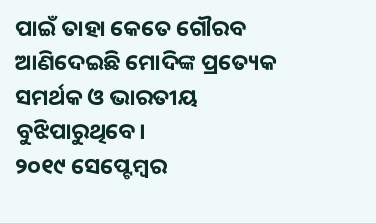ପାଇଁ ତାହା କେତେ ଗୌରବ ଆଣିଦେଇଛି ମୋଦିଙ୍କ ପ୍ରତ୍ୟେକ ସମର୍ଥକ ଓ ଭାରତୀୟ ବୁଝିପାରୁଥିବେ।
୨୦୧୯ ସେପ୍ଟେମ୍ବର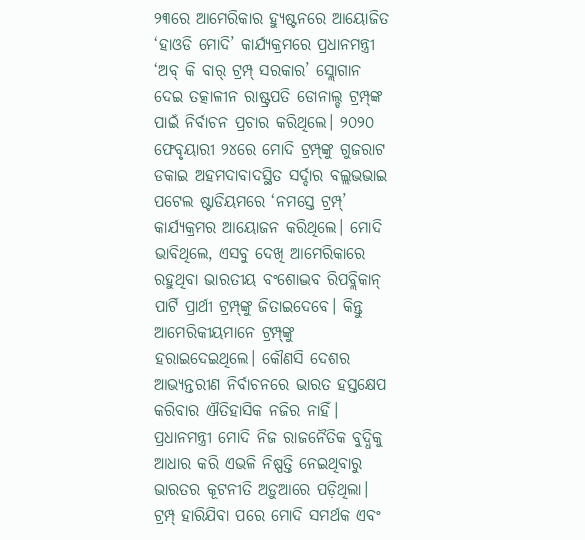୨୩ରେ ଆମେରିକାର ହ୍ୟୁଷ୍ଟନରେ ଆୟୋଜିତ ‘ହାଓଡି ମୋଦି’ କାର୍ଯ୍ୟକ୍ରମରେ ପ୍ରଧାନମନ୍ତ୍ରୀ ‘ଅବ୍‌ କି ବାର୍‌ ଟ୍ରମ୍ପ୍‌ ସରକାର’ ସ୍ଲୋଗାନ ଦେଇ ତତ୍କାଳୀନ ରାଷ୍ଟ୍ରପତି ଡୋନାଲ୍ଡ ଟ୍ରମ୍ପ୍‌ଙ୍କ ପାଇଁ ନିର୍ବାଚନ ପ୍ରଚାର କରିଥିଲେ। ୨୦୨୦ ଫେବୃୟାରୀ ୨୪ରେ ମୋଦି ଟ୍ରମ୍ପ୍‌ଙ୍କୁ ଗୁଜରାଟ ଡକାଇ ଅହମଦାବାଦସ୍ଥିତ ସର୍ଦ୍ଦାର ବଲ୍ଲଭଭାଇ ପଟେଲ ଷ୍ଟାଡିୟମରେ ‘ନମସ୍ତେ ଟ୍ରମ୍ପ୍‌’ କାର୍ଯ୍ୟକ୍ରମର ଆୟୋଜନ କରିଥିଲେ। ମୋଦି ଭାବିଥିଲେ, ଏସବୁ ଦେଖି ଆମେରିକାରେ ରହୁଥିବା ଭାରତୀୟ ବଂଶୋଦ୍ଭବ ରିପବ୍ଲିକାନ୍‌ ପାର୍ଟି ପ୍ରାର୍ଥୀ ଟ୍ରମ୍ପ୍‌ଙ୍କୁ ଜିତାଇଦେବେ। କିନ୍ତୁ ଆମେରିକୀୟମାନେ ଟ୍ରମ୍ପ୍‌ଙ୍କୁ ହରାଇଦେଇଥିଲେ। କୌଣସି ଦେଶର ଆଭ୍ୟନ୍ତରୀଣ ନିର୍ବାଚନରେ ଭାରତ ହସ୍ତକ୍ଷେପ କରିବାର ଐତିହାସିକ ନଜିର ନାହିଁ। ପ୍ରଧାନମନ୍ତ୍ରୀ ମୋଦି ନିଜ ରାଜନୈତିକ ବୁଦ୍ଧିକୁ ଆଧାର କରି ଏଭଳି ନିଷ୍ପତ୍ତି ନେଇଥିବାରୁ ଭାରତର କୂଟନୀତି ଅଡ଼ୁଆରେ ପଡ଼ିଥିଲା। ଟ୍ରମ୍ପ୍‌ ହାରିଯିବା ପରେ ମୋଦି ସମର୍ଥକ ଏବଂ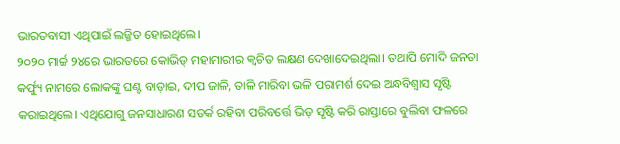ଭାରତବାସୀ ଏଥିପାଇଁ ଲଜ୍ଜିତ ହୋଇଥିଲେ।
୨୦୨୦ ମାର୍ଚ୍ଚ ୨୪ରେ ଭାରତରେ କୋଭିଡ୍‌ ମହାମାରୀର କ୍ୱଚିତ ଲକ୍ଷଣ ଦେଖାଦେଇଥିଲା। ତଥାପି ମୋଦି ଜନତା କର୍ଫ୍ୟୁ ନାମରେ ଲୋକଙ୍କୁ ଘଣ୍ଟ ବାଡ଼ାଇ, ଦୀପ ଜାଳି, ତାଳି ମାରିବା ଭଳି ପରାମର୍ଶ ଦେଇ ଅନ୍ଧବିଶ୍ୱାସ ସୃଷ୍ଟି କରାଇଥିଲେ। ଏଥିଯୋଗୁ ଜନସାଧାରଣ ସତର୍କ ରହିବା ପରିବର୍ତ୍ତେ ଭିଡ଼ ସୃଷ୍ଟି କରି ରାସ୍ତାରେ ବୁଲିବା ଫଳରେ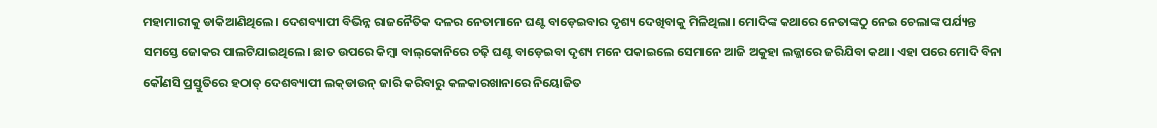ମହାମାରୀକୁ ଡାକିଆଣିଥିଲେ। ଦେଶବ୍ୟାପୀ ବିଭିନ୍ନ ରାଜନୈତିକ ଦଳର ନେତାମାନେ ଘଣ୍ଟ ବାଡ଼େଇବାର ଦୃଶ୍ୟ ଦେଖିବାକୁ ମିଳିଥିଲା। ମୋଦିଙ୍କ କଥାରେ ନେତାଙ୍କଠୁ ନେଇ ଚେଲାଙ୍କ ପର୍ଯ୍ୟନ୍ତ ସମସ୍ତେ ଜୋକର ପାଲଟିଯାଇଥିଲେ। ଛାତ ଉପରେ କିମ୍ବା ବାଲ୍‌କୋନିରେ ଚଢ଼ି ଘଣ୍ଟ ବାଡ଼େଇବା ଦୃଶ୍ୟ ମନେ ପକାଇଲେ ସେମାନେ ଆଜି ଅକୁହା ଲଜ୍ଜାରେ ଜରିଯିବା କଥା। ଏହା ପରେ ମୋଦି ବିନା କୌଣସି ପ୍ରସ୍ତୁତିରେ ହଠାତ୍‌ ଦେଶବ୍ୟାପୀ ଲକ୍‌ଡାଉନ୍‌ ଜାରି କରିବାରୁ କଳକାରଖାନାରେ ନିୟୋଜିତ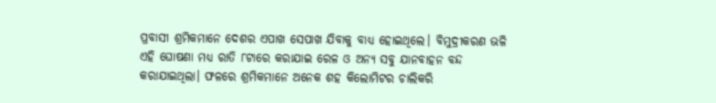ପ୍ରବାସୀ ଶ୍ରମିକମାନେ ଦେଶର ଏପାଖ ସେପାଖ ଯିବାକୁ ବାଧ୍ୟ ହୋଇଥିଲେ। ବିମୁଦ୍ରୀକରଣ ଭଳି ଏହି ଘୋଷଣା ମଧ୍ୟ ରାତି ୮ଟାରେ କରାଯାଇ ରେଳ ଓ ଅନ୍ୟ ସବୁ ଯାନବାହନ ବନ୍ଦ କରାଯାଇଥିଲା। ଫଳରେ ଶ୍ରମିକମାନେ ଅନେକ ଶହ କିଲୋମିଟର ଚାଲିକରି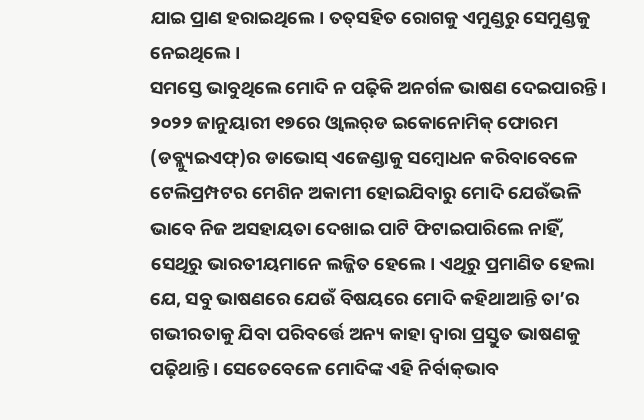ଯାଇ ପ୍ରାଣ ହରାଇଥିଲେ। ତତ୍‌ସହିତ ରୋଗକୁ ଏମୁଣ୍ଡରୁ ସେମୁଣ୍ଡକୁ ନେଇଥିଲେ।
ସମସ୍ତେ ଭାବୁଥିଲେ ମୋଦି ନ ପଢ଼ିକି ଅନର୍ଗଳ ଭାଷଣ ଦେଇପାରନ୍ତି। ୨୦୨୨ ଜାନୁୟାରୀ ୧୭ରେ ଓ୍ବାଲର୍‌ଡ ଇକୋନୋମିକ୍‌ ଫୋରମ (ଡବ୍ଲ୍ୟୁଇଏଫ୍‌)ର ଡାଭୋସ୍‌ ଏଜେଣ୍ଡାକୁ ସମ୍ବୋଧନ କରିବାବେଳେ ଟେଲିପ୍ରମ୍ପଟର ମେଶିନ ଅକାମୀ ହୋଇଯିବାରୁ ମୋଦି ଯେଉଁଭଳି ଭାବେ ନିଜ ଅସହାୟତା ଦେଖାଇ ପାଟି ଫିଟାଇପାରିଲେ ନାହିଁ, ସେଥିରୁ ଭାରତୀୟମାନେ ଲଜ୍ଜିତ ହେଲେ। ଏଥିରୁ ପ୍ରମାଣିତ ହେଲା ଯେ, ସବୁ ଭାଷଣରେ ଯେଉଁ ବିଷୟରେ ମୋଦି କହିଥାଆନ୍ତି ତା’ର ଗଭୀରତାକୁ ଯିବା ପରିବର୍ତ୍ତେ ଅନ୍ୟ କାହା ଦ୍ୱାରା ପ୍ରସ୍ତୁତ ଭାଷଣକୁ ପଢ଼ିଥାନ୍ତି। ସେତେବେଳେ ମୋଦିଙ୍କ ଏହି ନିର୍ବାକ୍‌ଭାବ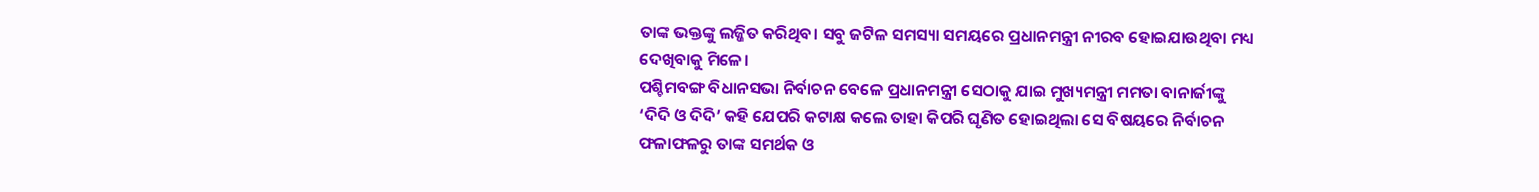ତାଙ୍କ ଭକ୍ତଙ୍କୁ ଲଜ୍ଜିତ କରିଥିବ। ସବୁ ଜଟିଳ ସମସ୍ୟା ସମୟରେ ପ୍ରଧାନମନ୍ତ୍ରୀ ନୀରବ ହୋଇଯାଉଥିବା ମଧ୍ୟ ଦେଖିବାକୁ ମିଳେ।
ପଶ୍ଚିମବଙ୍ଗ ବିଧାନସଭା ନିର୍ବାଚନ ବେଳେ ପ୍ରଧାନମନ୍ତ୍ରୀ ସେଠାକୁ ଯାଇ ମୁଖ୍ୟମନ୍ତ୍ରୀ ମମତା ବାନାର୍ଜୀଙ୍କୁ ‘ଦିଦି ଓ ଦିଦି’ କହି ଯେପରି କଟାକ୍ଷ କଲେ ତାହା କିପରି ଘୃଣିତ ହୋଇଥିଲା ସେ ବିଷୟରେ ନିର୍ବାଚନ ଫଳାଫଳରୁ ତାଙ୍କ ସମର୍ଥକ ଓ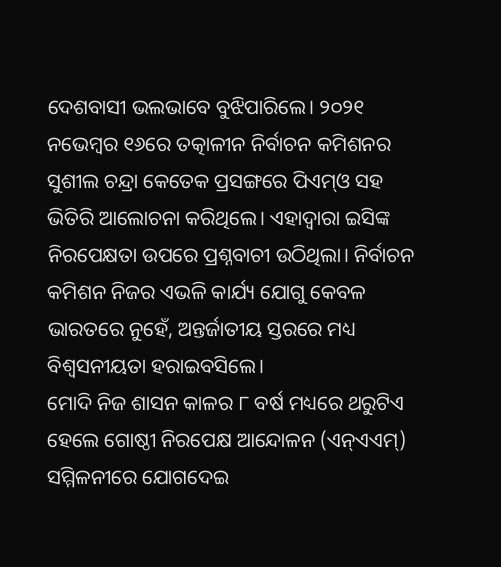ଦେଶବାସୀ ଭଲଭାବେ ବୁଝିପାରିଲେ। ୨୦୨୧ ନଭେମ୍ବର ୧୬ରେ ତତ୍କାଳୀନ ନିର୍ବାଚନ କମିଶନର ସୁଶୀଲ ଚନ୍ଦ୍ରା କେତେକ ପ୍ରସଙ୍ଗରେ ପିଏମ୍‌ଓ ସହ ଭିତିରି ଆଲୋଚନା କରିଥିଲେ। ଏହାଦ୍ୱାରା ଇସିଙ୍କ ନିରପେକ୍ଷତା ଉପରେ ପ୍ରଶ୍ନବାଚୀ ଉଠିଥିଲା। ନିର୍ବାଚନ କମିଶନ ନିଜର ଏଭଳି କାର୍ଯ୍ୟ ଯୋଗୁ କେବଳ ଭାରତରେ ନୁହେଁ, ଅନ୍ତର୍ଜାତୀୟ ସ୍ତରରେ ମଧ୍ୟ ବିଶ୍ୱସନୀୟତା ହରାଇବସିଲେ।
ମୋଦି ନିଜ ଶାସନ କାଳର ୮ ବର୍ଷ ମଧ୍ୟରେ ଥରୁଟିଏ ହେଲେ ଗୋଷ୍ଠୀ ନିରପେକ୍ଷ ଆନ୍ଦୋଳନ (ଏନ୍‌ଏଏମ୍‌) ସମ୍ମିଳନୀରେ ଯୋଗଦେଇ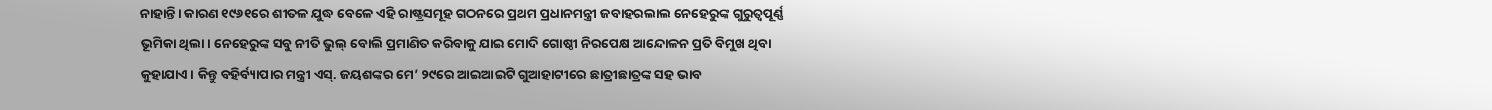ନାହାନ୍ତି। କାରଣ ୧୯୬୧ରେ ଶୀତଳ ଯୁଦ୍ଧ ବେଳେ ଏହି ରାଷ୍ଟ୍ରସମୂହ ଗଠନରେ ପ୍ରଥମ ପ୍ରଧାନମନ୍ତ୍ରୀ ଜବାହରଲାଲ ନେହେରୁଙ୍କ ଗୁରୁତ୍ୱପୂର୍ଣ୍ଣ ଭୂମିକା ଥିଲା। ନେହେରୁଙ୍କ ସବୁ ନୀତି ଭୁଲ୍‌ ବୋଲି ପ୍ରମାଣିତ କରିବାକୁ ଯାଇ ମୋଦି ଗୋଷ୍ଠୀ ନିରପେକ୍ଷ ଆନ୍ଦୋଳନ ପ୍ରତି ବିମୁଖ ଥିବା କୁହାଯାଏ। କିନ୍ତୁ ବହିର୍ବ୍ୟାପାର ମନ୍ତ୍ରୀ ଏସ୍‌. ଜୟଶଙ୍କର ମେ’ ୨୯ରେ ଆଇଆଇଟି ଗୁଆହାଟୀରେ ଛାତ୍ରୀଛାତ୍ରଙ୍କ ସହ ଭାବ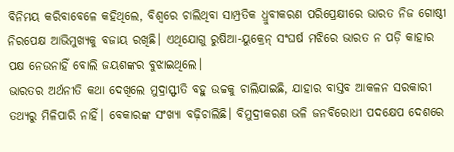ବିନିମୟ କରିବାବେଳେ କହିଥିଲେ, ବିଶ୍ୱରେ ଚାଲିଥିବା ସାମ୍ପ୍ରତିକ ଧ୍ରୁବୀକରଣ ପରିପ୍ରେକ୍ଷୀରେ ଭାରତ ନିଜ ଗୋଷ୍ଠୀ ନିରପେକ୍ଷ ଆଭିମୁଖ୍ୟକୁ ବଜାୟ ରଖିଛି। ଏଥିଯୋଗୁ ରୁଷିଆ-ୟୁକ୍ରେନ୍‌ ସଂଘର୍ଷ ମଝିରେ ଭାରତ ନ ପଡ଼ି କାହାର ପକ୍ଷ ନେଉନାହିଁ ବୋଲି ଜୟଶଙ୍କର ବୁଝାଇଥିଲେ।
ଭାରତର ଅର୍ଥନୀତି କଥା ଦେଖିଲେ ମୁଦ୍ରାସ୍ଫୀତି ବହୁ ଉଚ୍ଚକୁ ଚାଲିଯାଇଛି, ଯାହାର ବାସ୍ତବ ଆକଳନ ସରକାରୀ ତଥ୍ୟରୁ ମିଳିପାରି ନାହିଁ। ବେକାରଙ୍କ ସଂଖ୍ୟା ବଢ଼ିଚାଲିଛି। ବିମୁଦ୍ରୀକରଣ ଭଳି ଜନବିରୋଧୀ ପଦକ୍ଷେପ ଦେଶରେ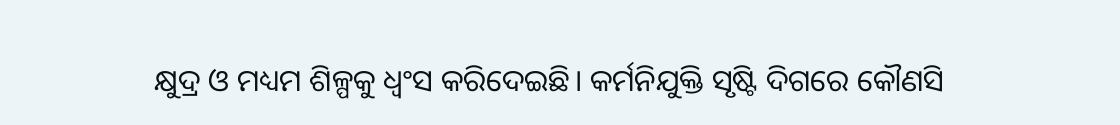କ୍ଷୁଦ୍ର ଓ ମଧ୍ୟମ ଶିଳ୍ପକୁ ଧ୍ୱଂସ କରିଦେଇଛି। କର୍ମନିଯୁକ୍ତି ସୃଷ୍ଟି ଦିଗରେ କୌଣସି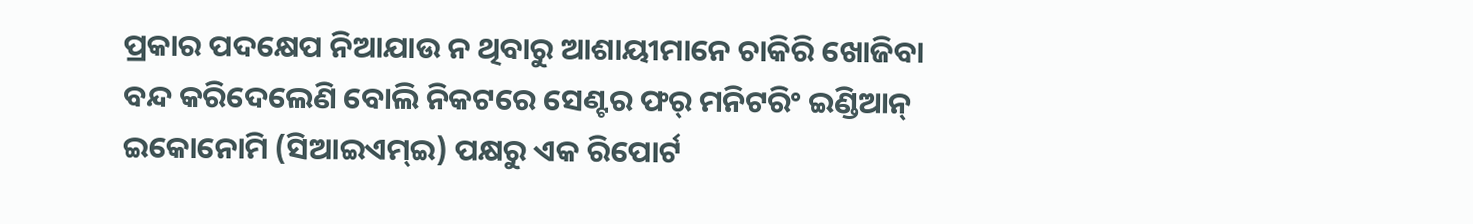ପ୍ରକାର ପଦକ୍ଷେପ ନିଆଯାଉ ନ ଥିବାରୁ ଆଶାୟୀମାନେ ଚାକିରି ଖୋଜିବା ବନ୍ଦ କରିଦେଲେଣି ବୋଲି ନିକଟରେ ସେଣ୍ଟର ଫର୍‌ ମନିଟରିଂ ଇଣ୍ଡିଆନ୍‌ ଇକୋନୋମି (ସିଆଇଏମ୍‌ଇ) ପକ୍ଷରୁ ଏକ ରିପୋର୍ଟ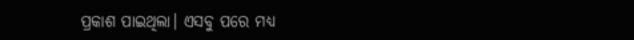ପ୍ରକାଶ ପାଇଥିଲା। ଏସବୁ ପରେ ମଧ୍ୟ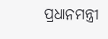ପ୍ରଧାନମନ୍ତ୍ରୀ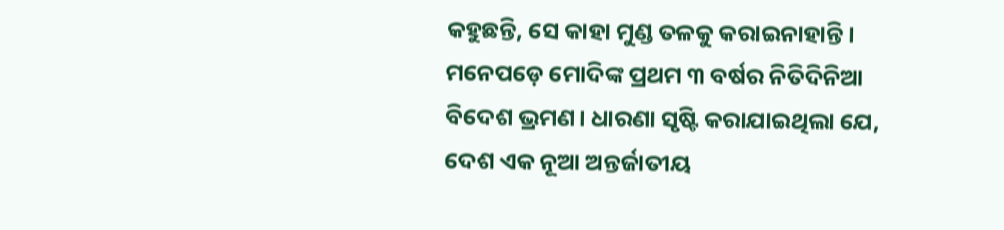କହୁଛନ୍ତି, ସେ କାହା ମୁଣ୍ଡ ତଳକୁ କରାଇନାହାନ୍ତି।
ମନେପଡ଼େ ମୋଦିଙ୍କ ପ୍ରଥମ ୩ ବର୍ଷର ନିତିଦିନିଆ ବିଦେଶ ଭ୍ରମଣ। ଧାରଣା ସୃଷ୍ଟି କରାଯାଇଥିଲା ଯେ, ଦେଶ ଏକ ନୂଆ ଅନ୍ତର୍ଜାତୀୟ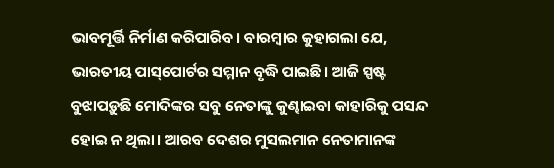ଭାବମୂର୍ତ୍ତି ନିର୍ମାଣ କରିପାରିବ। ବାରମ୍ବାର କୁହାଗଲା ଯେ, ଭାରତୀୟ ପାସ୍‌ପୋର୍ଟର ସମ୍ମାନ ବୃଦ୍ଧି ପାଇଛି। ଆଜି ସ୍ପଷ୍ଟ ବୁଝାପଡ଼ୁଛି ମୋଦିଙ୍କର ସବୁ ନେତାଙ୍କୁ କୁଣ୍ଢାଇବା କାହାରିକୁ ପସନ୍ଦ ହୋଇ ନ ଥିଲା। ଆରବ ଦେଶର ମୁସଲମାନ ନେତାମାନଙ୍କ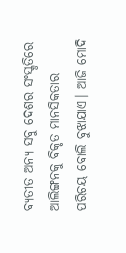ବ୍ୟତୀତ ଅନ୍ୟ ସବୁ ଦେଶର ସଂସ୍କୃତିରେ ଆଲିଙ୍ଗନକୁ ବିକୃତ ମାନସିକତାର ପରିଚୟ ବୋଲି ବୁଝାଯାଏ। ଆଜି ମୋଦି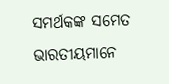ସମର୍ଥକଙ୍କ ସମେତ ଭାରତୀୟମାନେ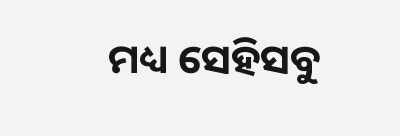ମଧ୍ୟ ସେହିସବୁ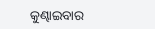କୁଣ୍ଢାଇବାର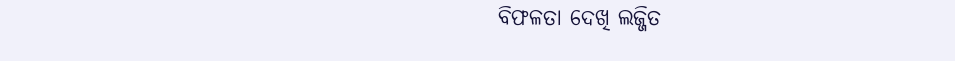ବିଫଳତା ଦେଖି ଲଜ୍ଜିତ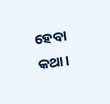ହେବା କଥା।